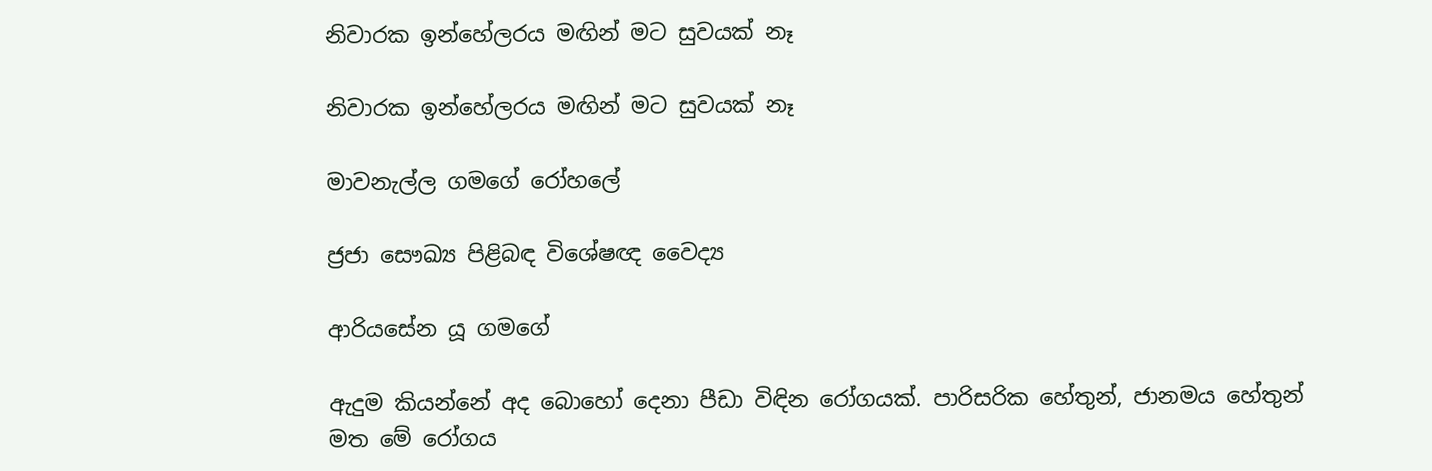නිවාරක ඉන්හේලරය මඟින් මට සුවයක් නෑ

නිවාරක ඉන්හේලරය මඟින් මට සුවයක් නෑ

මාවනැල්ල ගමගේ රෝහලේ

ජ්‍රජා සෞඛ්‍ය පිළිබඳ විශේෂඥ වෛද්‍ය

ආරියසේන යූ ගමගේ

ඇදුම කියන්නේ අද බොහෝ දෙනා පීඩා විඳින රෝගයක්. පාරිසරික හේතුන්, ජානමය හේතුන් මත මේ රෝගය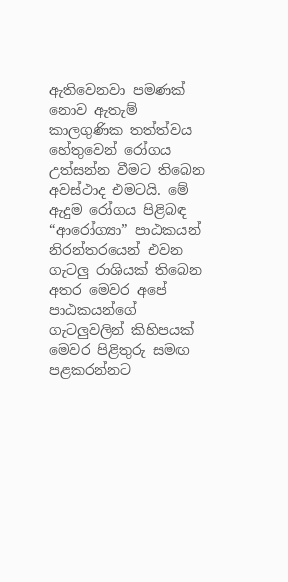ඇතිවෙනවා පමණක් නොව ඇතැම් කාලගුණික තත්ත්වය හේතුවෙන් රෝගය උත්සන්න වීමට තිබෙන අවස්ථාද එමටයි. මේ ඇදුම රෝගය පිළිබඳ “ආරෝග්‍යා” පාඨකයන් නිරන්තරයෙන් එවන ගැටලු රාශියක් තිබෙන අතර මෙවර අපේ පාඨකයන්ගේ ගැටලුවලින් කිහිපයක් මෙවර පිළිතුරු සමඟ පළකරන්නට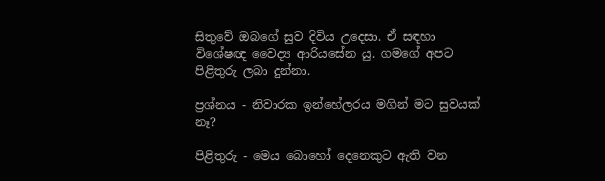සිතුවේ ඔබගේ සුව දිවිය උදෙසා. ඒ සඳහා විශේෂඥ වෛද්‍ය ආරියසේන යු. ගමගේ අපට පිළිතුරු ලබා දුන්නා.

ප්‍රශ්නය - නිවාරක ඉන්හේලරය මගින් මට සුවයක් නෑ?

පිළිතුරු - මෙය බොහෝ දෙනෙකුට ඇති වන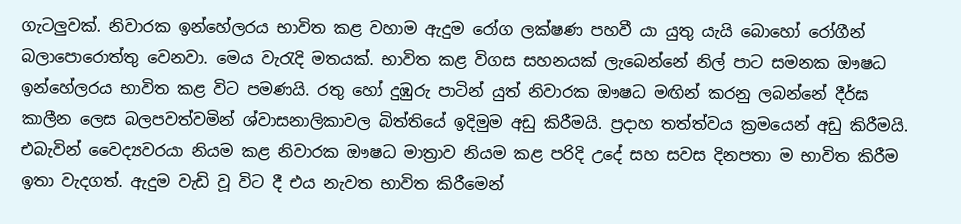ගැටලුවක්. නිවාරක ඉන්හේලරය භාවිත කළ වහාම ඇදුම රෝග ලක්ෂණ පහවී යා යුතු යැයි බොහෝ රෝගීන් බලාපොරොත්තු වෙනවා. මෙය වැරැදි මතයක්. භාවිත කළ විගස සහනයක් ලැබෙන්නේ නිල් පාට සමනක ඖෂධ ඉන්හේලරය භාවිත කළ විට පමණයි. රතු හෝ දුඹුරු පාටින් යුත් නිවාරක ඖෂධ මඟින් කරනු ලබන්නේ දීර්ඝ කාලීන ලෙස බලපවත්වමින් ශ්වාසනාලිකාවල බිත්තියේ ඉදිමුම අඩු කිරීමයි. ප්‍රදාහ තත්ත්වය ක්‍රමයෙන් අඩු කිරීමයි. එබැවින් වෛද්‍යවරයා නියම කළ නිවාරක ඖෂධ මාත්‍රාව නියම කළ පරිදි උදේ සහ සවස දිනපතා ම භාවිත කිරීම ඉතා වැදගත්. ඇදුම වැඩි වූ විට දී එය නැවත භාවිත කිරීමෙන්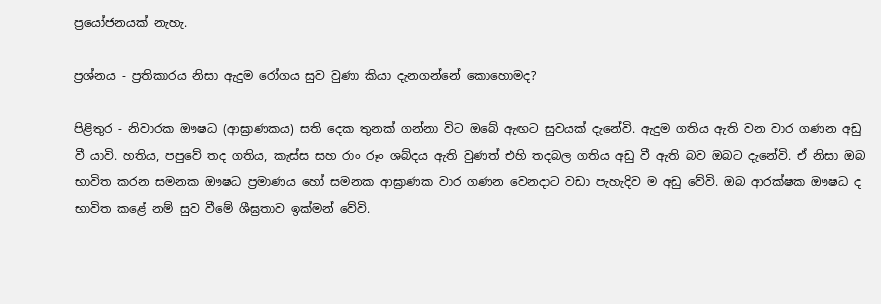ප්‍රයෝජනයක් නැහැ.

ප්‍රශ්නය - ප්‍රතිකාරය නිසා ඇදුම රෝගය සුව වුණා කියා දැනගන්නේ කොහොමද?

පිළිතුර - නිවාරක ඖෂධ (ආඝ්‍රාණකය) සති දෙක තුනක් ගන්නා විට ඔබේ ඇඟට සුවයක් දැනේවි. ඇදුම ගතිය ඇති වන වාර ගණන අඩු වී යාවි. හතිය, පපුවේ තද ගතිය, කැස්ස සහ රාං රූං ශබ්දය ඇති වුණත් එහි තදබල ගතිය අඩු වී ඇති බව ඔබට දැනේවි. ඒ නිසා ඔබ භාවිත කරන සමනක ඖෂධ ප්‍රමාණය හෝ සමනක ආඝ්‍රාණක වාර ගණන වෙනදාට වඩා පැහැදිව ම අඩු වේවි. ඔබ ආරක්ෂක ඖෂධ ද භාවිත කළේ නම් සුව වීමේ ශීඝ්‍රතාව ඉක්මන් වේවි.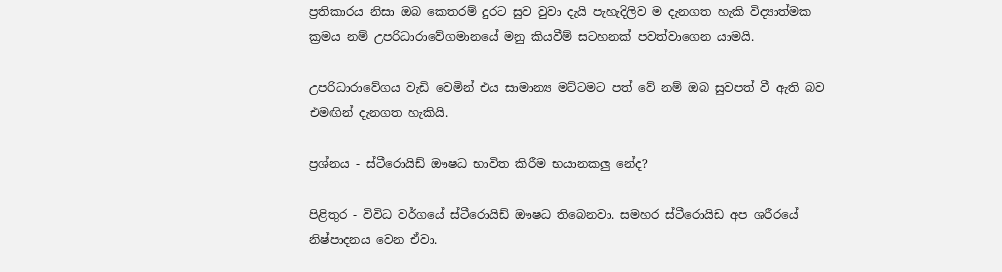ප්‍රතිකාරය නිසා ඔබ කෙතරම් දුරට සුව වුවා දැයි පැහැදිලිව ම දැනගත හැකි විද්‍යාත්මක ක්‍රමය නම් උපරිධාරාවේගමානයේ මනු කියවීම් සටහනක් පවත්වාගෙන යාමයි.

උපරිධාරාවේගය වැඩි වෙමින් එය සාමාන්‍ය මට්ටමට පත් වේ නම් ඔබ සුවපත් වී ඇති බව එමඟින් දැනගත හැකියි.

ප්‍රශ්නය - ස්ටීරොයිඩ් ඖෂධ භාවිත කිරීම භයානකලු නේද?

පිළිතුර - විවිධ වර්ගයේ ස්ටීරොයිඩ් ඖෂධ තිබෙනවා. සමහර ස්ටීරොයිඩ අප ශරීරයේ නිෂ්පාදනය වෙන ඒවා.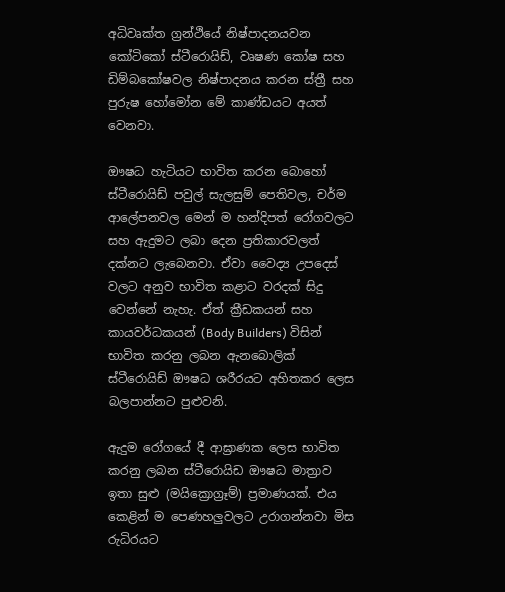අධිවෘක්ත ග්‍රන්ථියේ නිෂ්පාදනයවන කෝටිකෝ ස්ටීරොයිඩ්, වෘෂණ කෝෂ සහ ඩිම්බකෝෂවල නිෂ්පාදනය කරන ස්ත්‍රී සහ පුරුෂ හෝමෝන මේ කාණ්ඩයට අයත් වෙනවා.

ඖෂධ හැටියට භාවිත කරන බොහෝ ස්ටීරොයිඩ් පවුල් සැලසුම් පෙතිවල, චර්ම ආලේපනවල මෙන් ම හන්දිපත් රෝගවලට සහ ඇදුමට ලබා දෙන ප්‍රතිකාරවලත් දක්නට ලැබෙනවා. ඒවා වෛද්‍ය උපදෙස් වලට අනුව භාවිත කළාට වරදක් සිදු වෙන්නේ නැහැ. ඒත් ක්‍රීඩකයන් සහ කායවර්ධකයන් (Body Builders) විසින් භාවිත කරනු ලබන ඇනබොලික් ස්ටීරොයිඩ් ඖෂධ ශරීරයට අහිතකර ලෙස බලපාන්නට පුළුවනි.

ඇදුම රෝගයේ දී ආඝ්‍රාණක ලෙස භාවිත කරනු ලබන ස්ටීරොයිඩ ඖෂධ මාත්‍රාව ඉතා සුළු (මයික්‍රොග්‍රෑම්) ප්‍රමාණයක්. එය කෙළින් ම පෙණහලුවලට උරාගන්නවා මිස රුධිරයට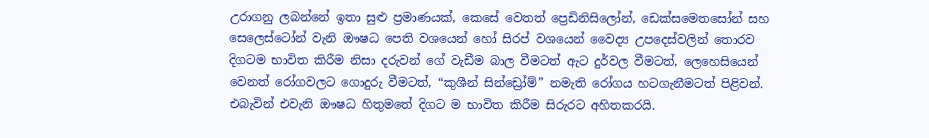උරාගනු ලබන්නේ ඉතා සුළු ප්‍රමාණයක්, කෙසේ වෙතත් ප්‍රෙඩිනිසිලෝන්, ඩෙක්සමෙතසෝන් සහ සෙලෙස්ටෝන් වැනි ඖෂධ පෙති වශයෙන් හෝ සිරප් වශයෙන් වෛද්‍ය උපදෙස්වලින් තොරව දිගටම භාවිත කිරීම නිසා දරුවන් ගේ වැඩීම බාල වීමටත් ඇට දුර්වල වීමටත්, ලෙහෙසියෙන් වෙනත් රෝගවලට ගොදුරු වීමටත්, “කුශීන් සින්ඩ්‍රෝම්” නමැති රෝගය හටගැනීමටත් පිළිවන්. එබැවින් එවැනි ඖෂධ හිතුමතේ දිගට ම භාවිත කිරීම සිරුරට අහිතකරයි.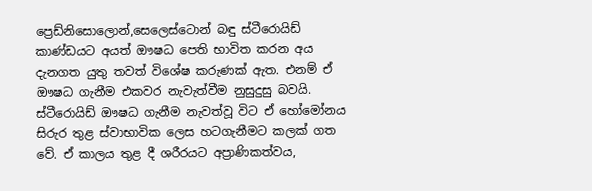ප්‍රෙඩ්නිසොලොන්,සෙලෙස්ටොන් බඳු ස්ටීරොයිඩ් කාණ්ඩයට අයත් ඖෂධ පෙති භාවිත කරන අය දැනගත යුතු තවත් විශේෂ කරුණක් ඇත. එනම් ඒ ඖෂධ ගැනීම එකවර නැවැත්වීම නුසුදුසු බවයි. ස්ටීරොයිඩ් ඖෂධ ගැනීම නැවත්වූ විට ඒ හෝමෝනය සිරුර තුළ ස්වාභාවික ලෙස හටගැනීමට කලක් ගත වේ. ඒ කාලය තුළ දී ශරීරයට අප්‍රාණිකත්වය,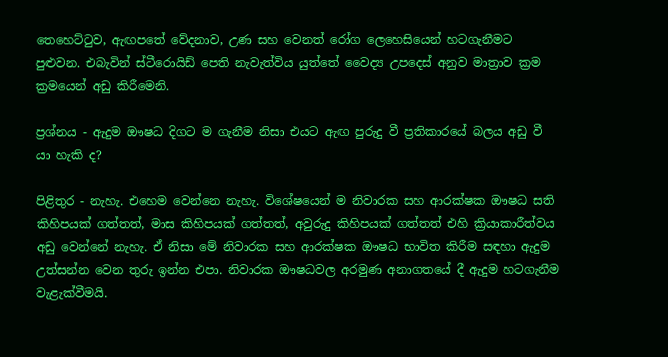තෙහෙට්ටුව, ඇඟපතේ වේදනාව, උණ සහ වෙනත් රෝග ලෙහෙසියෙන් හටගැනීමට පුළුවන. එබැවින් ස්ටීරොයිඩ් පෙති නැවැත්විය යුත්තේ වෛද්‍ය උපදෙස් අනුව මාත්‍රාව ක්‍රම ක්‍රමයෙන් අඩු කිරීමෙනි.

ප්‍රශ්නය - ඇදුම ඖෂධ දිගට ම ගැනීම නිසා එයට ඇඟ පුරුදු වී ප්‍රතිකාරයේ බලය අඩු වී යා හැකි ද?

පිළිතුර - නැහැ. එහෙම වෙන්නෙ නැහැ. විශේෂයෙන් ම නිවාරක සහ ආරක්ෂක ඖෂධ සති කිහිපයක් ගත්තත්, මාස කිහිපයක් ගත්තත්, අවුරුදු කිහිපයක් ගත්තත් එහි ක්‍රියාකාරීත්වය අඩු වෙන්නේ නැහැ. ඒ නිසා මේ නිවාරක සහ ආරක්ෂක ඖෂධ භාවිත කිරීම සඳහා ඇදුම උත්සන්න වෙන තුරු ඉන්න එපා. නිවාරක ඖෂධවල අරමුණ අනාගතයේ දී ඇදුම හටගැනීම වැළැක්වීමයි.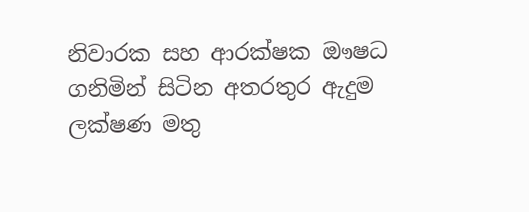නිවාරක සහ ආරක්ෂක ඖෂධ ගනිමින් සිටින අතරතුර ඇදුම ලක්ෂණ මතු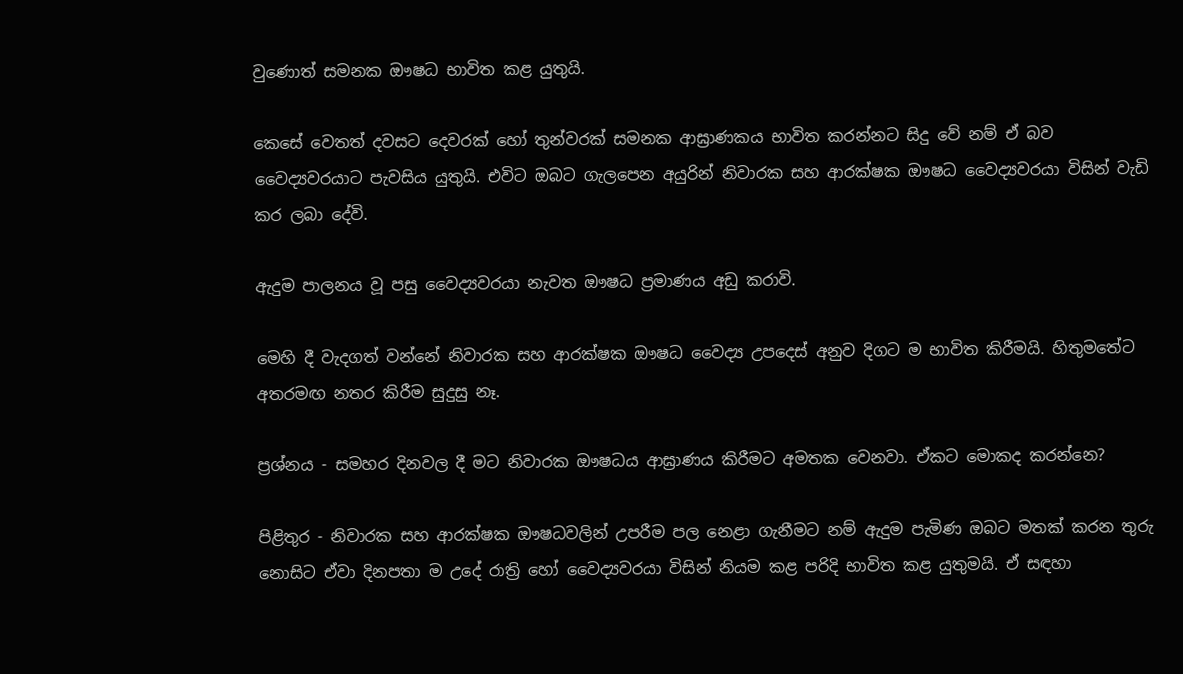වුණොත් සමනක ඖෂධ භාවිත කළ යුතුයි.

කෙසේ වෙතත් දවසට දෙවරක් හෝ තුන්වරක් සමනක ආඝ්‍රාණකය භාවිත කරන්නට සිදු වේ නම් ඒ බව වෛද්‍යවරයාට පැවසිය යුතුයි. එවිට ඔබට ගැලපෙන අයුරින් නිවාරක සහ ආරක්ෂක ඖෂධ වෛද්‍යවරයා විසින් වැඩි කර ලබා දේවි.

ඇදුම පාලනය වූ පසු වෛද්‍යවරයා නැවත ඖෂධ ප්‍රමාණය අඩු කරාවි.

මෙහි දී වැදගත් වන්නේ නිවාරක සහ ආරක්ෂක ඖෂධ වෛද්‍ය උපදෙස් අනුව දිගට ම භාවිත කිරීමයි. හිතුමතේට අතරමඟ නතර කිරීම සුදුසු නෑ.

ප්‍රශ්නය - සමහර දිනවල දී මට නිවාරක ඖෂධය ආඝ්‍රාණය කිරීමට අමතක වෙනවා. ඒකට මොකද කරන්නෙ?

පිළිතුර - නිවාරක සහ ආරක්ෂක ඖෂධවලින් උපරීම පල නෙළා ගැනීමට නම් ඇදුම පැමිණ ඔබට මතක් කරන තුරු නොසිට ඒවා දිනපතා ම උදේ රාත්‍රි හෝ වෛද්‍යවරයා විසින් නියම කළ පරිදි භාවිත කළ යුතුමයි. ඒ සඳහා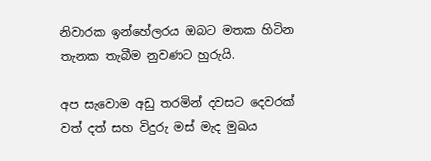නිවාරක ඉන්හේලරය ඔබට මතක හිටින තැනක තැබීම නුවණට හුරුයි.

අප සැවොම අඩු තරමින් දවසට දෙවරක් වත් දත් සහ විදුරු මස් මැද මුඛය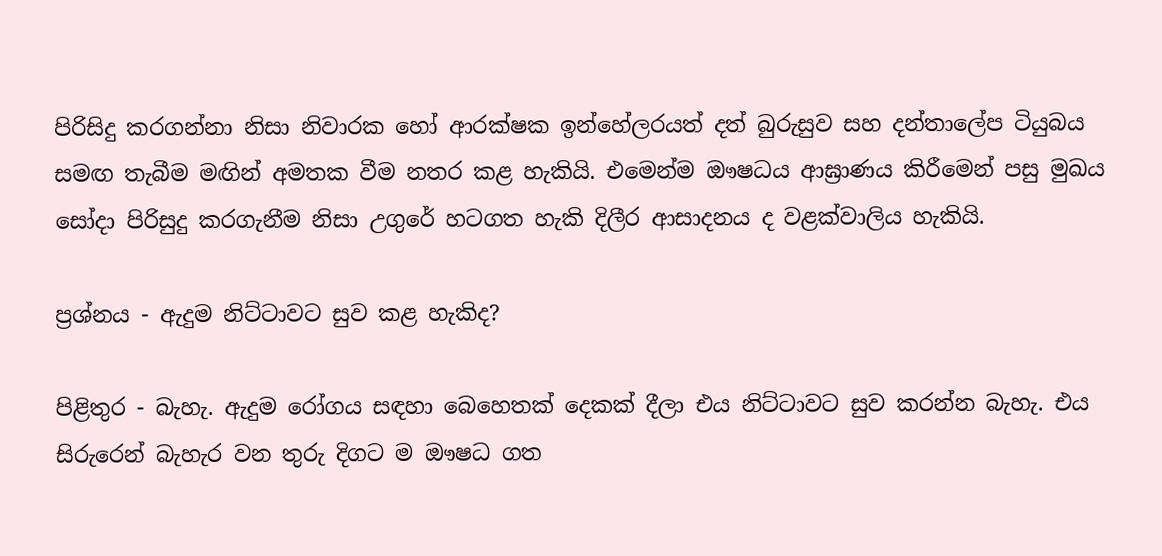පිරිසිදු කරගන්නා නිසා නිවාරක හෝ ආරක්ෂක ඉන්හේලරයත් දත් බුරුසුව සහ දන්තාලේප ටියුබය සමඟ තැබීම මඟින් අමතක වීම නතර කළ හැකියි. එමෙන්ම ඖෂධය ආඝ්‍රාණය කිරීමෙන් පසු මුඛය සෝදා පිරිසුදු කරගැනීම නිසා උගුරේ හටගත හැකි දිලීර ආසාදනය ද වළක්වාලිය හැකියි.

ප්‍රශ්නය - ඇදුම නිට්ටාවට සුව කළ හැකිද?

පිළිතුර - බැහැ. ඇදුම රෝගය සඳහා බෙහෙතක් දෙකක් දීලා එය නිට්ටාවට සුව කරන්න බැහැ. එය සිරුරෙන් බැහැර වන තුරු දිගට ම ඖෂධ ගත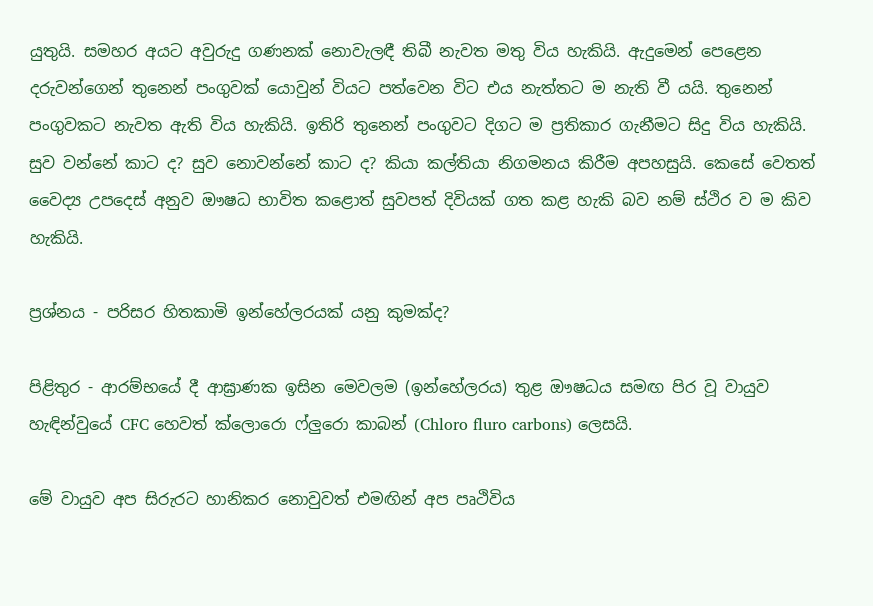යුතුයි. සමහර අයට අවුරුදු ගණනක් නොවැලඳී තිබී නැවත මතු විය හැකියි. ඇදුමෙන් පෙළෙන දරුවන්ගෙන් තුනෙන් පංගුවක් යොවුන් වියට පත්වෙන විට එය නැත්තට ම නැති වී යයි. තුනෙන් පංගුවකට නැවත ඇති විය හැකියි. ඉතිරි තුනෙන් පංගුවට දිගට ම ප්‍රතිකාර ගැනීමට සිදු විය හැකියි. සුව වන්නේ කාට ද? සුව නොවන්නේ කාට ද? කියා කල්තියා නිගමනය කිරීම අපහසුයි. කෙසේ වෙතත් වෛද්‍ය උපදෙස් අනුව ඖෂධ භාවිත කළොත් සුවපත් දිවියක් ගත කළ හැකි බව නම් ස්ථිර ව ම කිව හැකියි.

ප්‍රශ්නය - පරිසර හිතකාමි ඉන්හේලරයක් යනු කුමක්ද?

පිළිතුර - ආරම්භයේ දී ආඝ්‍රාණක ඉසින මෙවලම (ඉන්හේලරය) තුළ ඖෂධය සමඟ පිර වූ වායුව හැඳින්වුයේ CFC හෙවත් ක්ලොරො ෆ්ලුරො කාබන් (Chloro fluro carbons) ලෙසයි.

මේ වායුව අප සිරුරට හානිකර නොවුවත් එමඟින් අප පෘථිවිය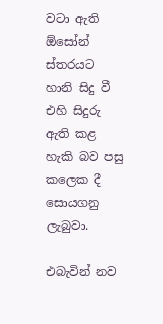වටා ඇති ඕසෝන් ස්තරයට හානි සිදු වී එහි සිදුරු ඇති කළ හැකි බව පසු කලෙක දී සොයගනු ලැබුවා.

එබැවින් නව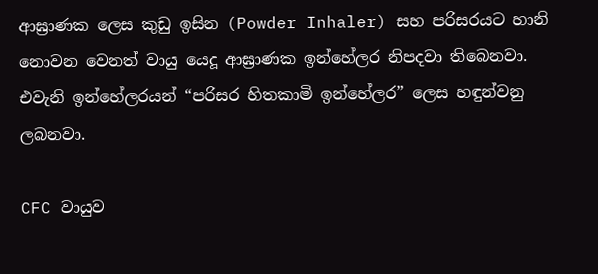ආඝ්‍රාණක ලෙස කුඩු ඉසින (Powder Inhaler) සහ පරිසරයට හානි නොවන වෙනත් වායු යෙදූ ආඝ්‍රාණක ඉන්හේලර නිපදවා තිබෙනවා. එවැනි ඉන්හේලරයන් “පරිසර හිතකාමි ඉන්හේලර” ලෙස හඳුන්වනු ලබනවා.

CFC වායුව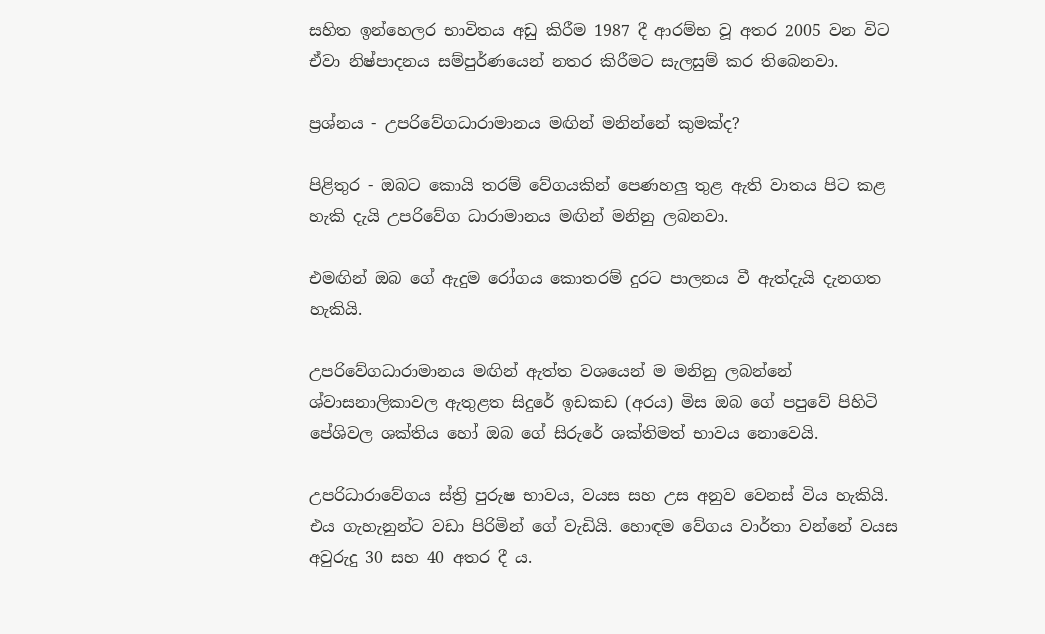සහිත ඉන්හෙලර භාවිතය අඩු කිරීම 1987 දී ආරම්භ වූ අතර 2005 වන විට ඒවා නිෂ්පාදනය සම්පුර්ණයෙන් නතර කිරීමට සැලසුම් කර තිබෙනවා.

ප්‍රශ්නය - උපරිවේගධාරාමානය මඟින් මනින්නේ කුමක්ද?

පිළිතුර - ඔබට කොයි තරම් වේගයකින් පෙණහලු තුළ ඇති වාතය පිට කළ හැකි දැයි උපරිවේග ධාරාමානය මඟින් මනිනු ලබනවා.

එමඟින් ඔබ ගේ ඇදුම රෝගය කොතරම් දුරට පාලනය වී ඇත්දැයි දැනගත හැකියි.

උපරිවේගධාරාමානය මඟින් ඇත්ත වශයෙන් ම මනිනු ලබන්නේ ශ්වාසනාලිකාවල ඇතුළත සිදුරේ ඉඩකඩ (අරය) මිස ඔබ ගේ පපුවේ පිහිටි පේශිවල ශක්තිය හෝ ඔබ ගේ සිරුරේ ශක්තිමත් භාවය නොවෙයි.

උපරිධාරාවේගය ස්ත්‍රි පුරුෂ භාවය, වයස සහ උස අනුව වෙනස් විය හැකියි. එය ගැහැනුන්ට වඩා පිරිමින් ගේ වැඩියි. හොඳම වේගය වාර්තා වන්නේ වයස අවුරුදු 30 සහ 40 අතර දී ය.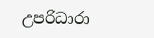උපරිධාරා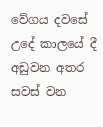වේගය දවසේ උදේ කාලයේ දී අඩුවන අතර සවස් වන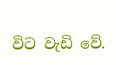විට වැඩි වේ.